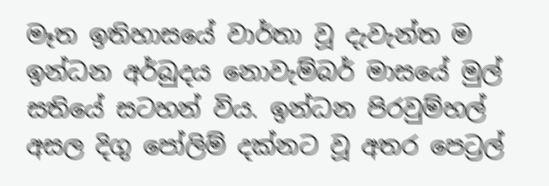මෑත ඉතිහාසයේ වාර්තා වූ දැවැන්ත ම ඉන්ධන අර්බුදය නොවැම්බර් මාසයේ මුල් සතියේ සටහන් විය. ඉන්ධන පිරවුම්හල් අසල දිගු පෝලිම් දක්නට වූ අතර පෙට්‍රල්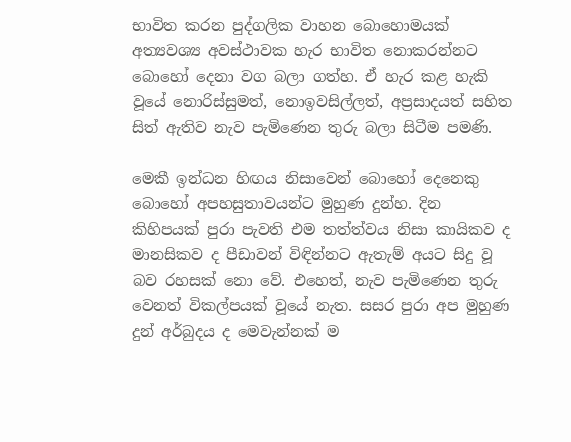භාවිත කරන පුද්ගලික වාහන බොහොමයක් අත්‍යවශ්‍ය අවස්ථාවක හැර භාවිත නොකරන්නට බොහෝ දෙනා වග බලා ගත්හ. ඒ හැර කළ හැකි වූයේ නොරිස්සුමත්, නොඉවසිල්ලත්, අප්‍රසාදයත් සහිත සිත් ඇතිව නැව පැමිණෙන තුරු බලා සිටීම පමණි.

මෙකී ඉන්ධන හිඟය නිසාවෙන් බොහෝ දෙනෙකු බොහෝ අපහසුතාවයන්ට මුහුණ දුන්හ. දින කිහිපයක් පුරා පැවති එම තත්ත්වය නිසා කායිකව ද මානසිකව ද පීඩාවන් විඳින්නට ඇතැම් අයට සිදු වූ බව රහසක් නො වේ. එහෙත්, නැව පැමිණෙන තුරු වෙනත් විකල්පයක් වූයේ නැත. සසර පුරා අප මුහුණ දුන් අර්බුදය ද මෙවැන්නක් ම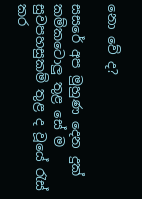නො වේ ද?

සසරේ අප මුහුණ දෙන දුක් කම්කටොලු තුළ සේ ම සුවපහසුකම් තුළ ද වූයේ රැස් කර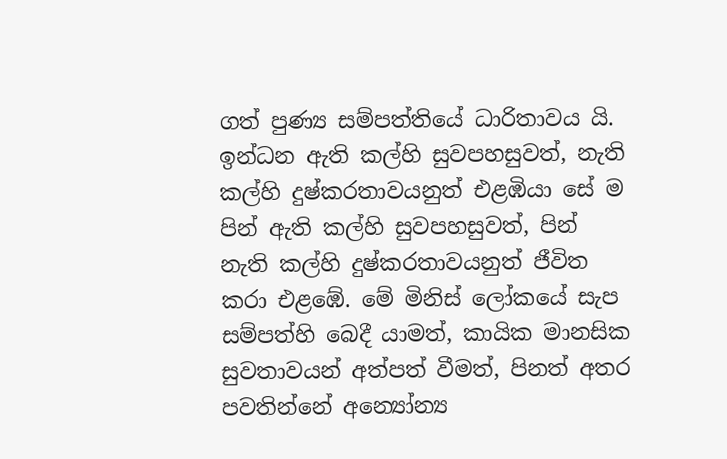ගත් පුණ්‍ය සම්පත්තියේ ධාරිතාවය යි. ඉන්ධන ඇති කල්හි සුවපහසුවත්, නැති කල්හි දුෂ්කරතාවයනුත් එළඹියා සේ ම පින් ඇති කල්හි සුවපහසුවත්, පින් නැති කල්හි දුෂ්කරතාවයනුත් ජීවිත කරා එළඹේ. මේ මිනිස් ලෝකයේ සැප සම්පත්හි බෙදී යාමත්, කායික මානසික සුවතාවයන් අත්පත් වීමත්, පිනත් අතර පවතින්නේ අන්‍යෝන්‍ය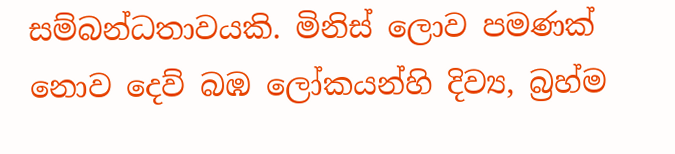සම්බන්ධතාවයකි. මිනිස් ලොව පමණක් නොව දෙව් බඹ ලෝකයන්හි දිව්‍ය, බ්‍රහ්ම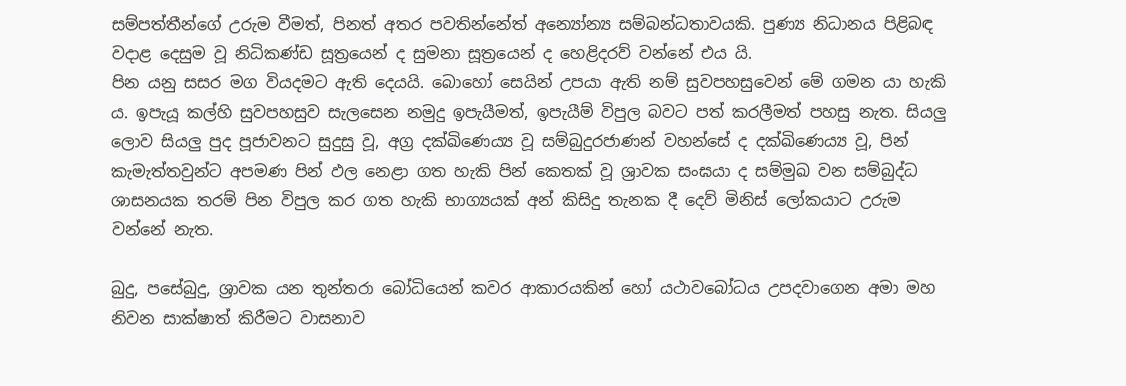සම්පත්තීන්ගේ උරුම වීමත්, පිනත් අතර පවතින්නේත් අන්‍යෝන්‍ය සම්බන්ධතාවයකි. පුණ්‍ය නිධානය පිළිබඳ වදාළ දෙසුම වූ නිධිකණ්ඩ සූත්‍රයෙන් ද සුමනා සූත්‍රයෙන් ද හෙළිදරව් වන්නේ එය යි.
පින යනු සසර මග වියදමට ඇති දෙයයි. බොහෝ සෙයින් උපයා ඇති නම් සුවපහසුවෙන් මේ ගමන යා හැකි ය. ඉපැයූ කල්හි සුවපහසුව සැලසෙන නමුදු ඉපැයීමත්, ඉපැයීම් විපුල බවට පත් කරලීමත් පහසු නැත. සියලු ලොව සියලු පුද පූජාවනට සුදුසු වූ, අග්‍ර දක්ඛිණෙය්‍ය වූ සම්බුදුරජාණන් වහන්සේ ද දක්ඛිණෙය්‍ය වූ, පින් කැමැත්තවුන්ට අපමණ පින් ඵල නෙළා ගත හැකි පින් කෙතක් වූ ශ්‍රාවක සංඝයා ද සම්මුඛ වන සම්බුද්ධ ශාසනයක තරම් පින විපුල කර ගත හැකි භාග්‍යයක් අන් කිසිදු තැනක දී දෙව් මිනිස් ලෝකයාට උරුම වන්නේ නැත.

බුදු, පසේබුදු, ශ්‍රාවක යන තුන්තරා බෝධියෙන් කවර ආකාරයකින් හෝ යථාවබෝධය උපදවාගෙන අමා මහ නිවන සාක්ෂාත් කිරීමට වාසනාව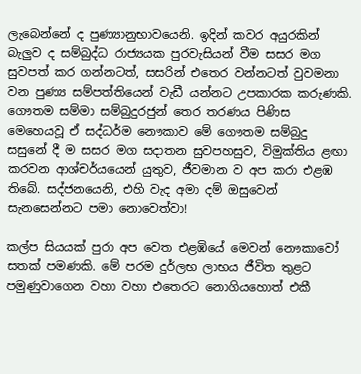ලැබෙන්නේ ද පුණ්‍යානුභාවයෙනි. ඉදින් කවර අයුරකින් බැලුව ද සම්බුද්ධ රාජ්‍යයක පුරවැසියන් වීම සසර මග සුවපත් කර ගන්නටත්, සසරින් එතෙර වන්නටත් වුවමනා වන පුණ්‍ය සම්පත්තියෙන් වැඩී යන්නට උපකාරක කරුණකි. ගෞතම සම්මා සම්බුදුරජුන් තෙර තරණය පිණිස මෙහෙයවූ ඒ සද්ධර්ම නෞකාව මේ ගෞතම සම්බුදු සසුනේ දී ම සසර මග සදාතන සුවපහසුව, විමුක්තිය ළඟා කරවන ආශ්චර්යයෙන් යුතුව, ජීවමාන ව අප කරා එළඹ තිබේ. සද්ජනයෙනි, එහි වැද අමා දම් ඔසුවෙන් සැනසෙන්නට පමා නොවෙත්වා!

කල්ප සියයක් පුරා අප වෙත එළඹියේ මෙවන් නෞකාවෝ සතක් පමණකි. මේ පරම දුර්ලභ ලාභය ජීවිත තුළට පමුණුවාගෙන වහා වහා එතෙරට නොගියහොත් එකී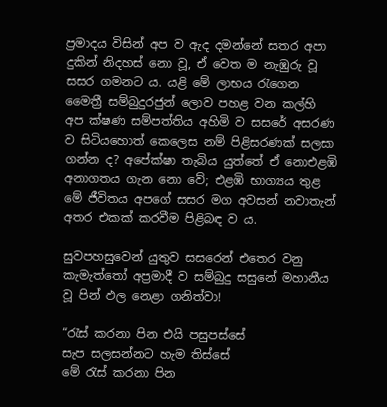ප්‍රමාදය විසින් අප ව ඇද දමන්නේ සතර අපා දුකින් නිදහස් නො වූ, ඒ වෙත ම නැඹුරු වූ සසර ගමනට ය. යළි මේ ලාභය රැගෙන මෛත්‍රී සම්බුදුරජුන් ලොව පහළ වන කල්හි අප ක්ෂණ සම්පත්තිය අහිමි ව සසරේ අසරණ ව සිටියහොත් කෙලෙස නම් පිළිසරණක් සලසා ගන්න ද? අපේක්ෂා තැබිය යුත්තේ ඒ නොඑළඹි අනාගතය ගැන නො වේ; එළඹි භාග්‍යය තුළ මේ ජීවිතය අපගේ සසර මග අවසන් නවාතැන් අතර එකක් කරවීම පිළිබඳ ව ය.

සුවපහසුවෙන් යුතුව සසරෙන් එතෙර වනු කැමැත්තෝ අප්‍රමාදී ව සම්බුදු සසුනේ මහානීය වූ පින් ඵල නෙළා ගනිත්වා!

“රැස් කරනා පින එයි පසුපස්සේ
සැප සලසන්නට හැම තිස්සේ
මේ රැස් කරනා පින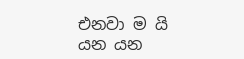එනවා ම යි
යන යන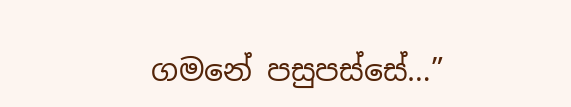ගමනේ පසුපස්සේ…”